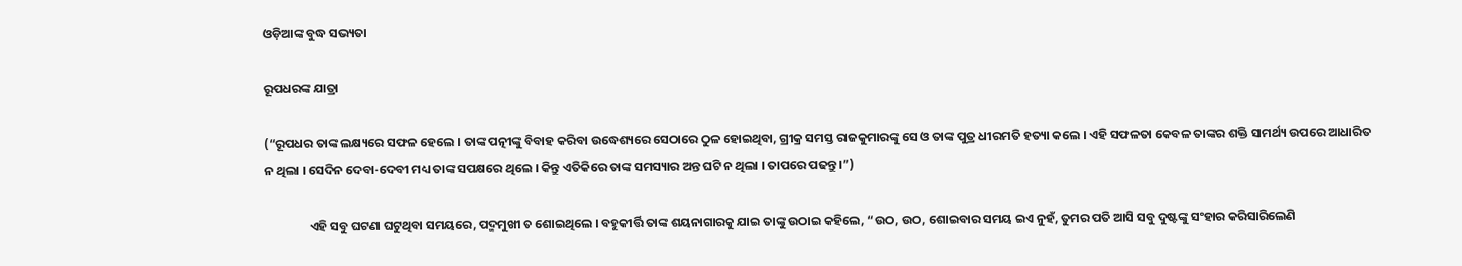ଓଡ଼ିଆଙ୍କ ବୁଦ୍ଧ ସଭ୍ୟତା

ରୂପଧରଙ୍କ ଯାତ୍ରା

(“ରୂପଧର ତାଙ୍କ ଲକ୍ଷ୍ୟରେ ସଫଳ ହେଲେ । ତାଙ୍କ ପତ୍ନୀଙ୍କୁ ବିବାହ କରିବା ଉଦ୍ଧେଶ୍ୟରେ ସେଠାରେ ଠୁଳ ହୋଇଥିବା, ଗ୍ରୀକ୍ର ସମସ୍ତ ରାଜକୁମାରଙ୍କୁ ସେ ଓ ତାଙ୍କ ପୁତ୍ର ଧୀରମତି ହତ୍ୟା କଲେ । ଏହି ସଫଳତା କେବଳ ତାଙ୍କର ଶକ୍ତି ସାମର୍ଥ୍ୟ ଉପରେ ଆଧାରିତ ନ ଥିଲା । ସେଦିନ ଦେବା-ଦେବୀ ମଧ୍ୟ ତାଙ୍କ ସପକ୍ଷରେ ଥିଲେ । କିନ୍ତୁ ଏତିକିରେ ତାଙ୍କ ସମସ୍ୟାର ଅନ୍ତ ଘଟି ନ ଥିଲା । ତାପରେ ପଢନ୍ତୁ ।”)

                ଏହି ସବୁ ଘଟଣା ଘଟୁଥିବା ସମୟରେ, ପଦ୍ମମୁଖୀ ତ ଶୋଇଥିଲେ । ବହୁକୀର୍ତ୍ତି ତାଙ୍କ ଶୟନାଗାରକୁ ଯାଇ ତାଙ୍କୁ ଉଠାଇ କହିଲେ, “ଉଠ, ଉଠ, ଶୋଇବାର ସମୟ ଇଏ ନୁହଁ, ତୁମର ପତି ଆସି ସବୁ ଦୁଷ୍ଟଙ୍କୁ ସଂହାର କରିସାରିଲେଣି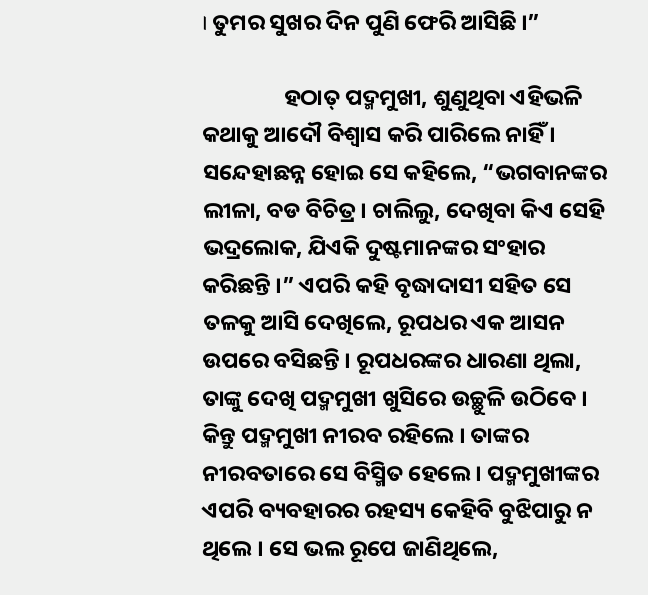। ତୁମର ସୁଖର ଦିନ ପୁଣି ଫେରି ଆସିଛି ।”

                ହଠାତ୍ ପଦ୍ମମୁଖୀ, ଶୁଣୁଥିବା ଏହିଭଳି କଥାକୁ ଆଦୌ ବିଶ୍ୱାସ କରି ପାରିଲେ ନାହିଁ । ସନ୍ଦେହାଛନ୍ନ ହୋଇ ସେ କହିଲେ, “ଭଗବାନଙ୍କର ଲୀଳା, ବଡ ବିଚିତ୍ର । ଚାଲିଲୁ, ଦେଖିବା କିଏ ସେହି ଭଦ୍ରଲୋକ, ଯିଏକି ଦୁଷ୍ଟମାନଙ୍କର ସଂହାର କରିଛନ୍ତି ।” ଏପରି କହି ବୃଦ୍ଧାଦାସୀ ସହିତ ସେ ତଳକୁ ଆସି ଦେଖିଲେ, ରୂପଧର ଏକ ଆସନ ଉପରେ ବସିଛନ୍ତି । ରୂପଧରଙ୍କର ଧାରଣା ଥିଲା, ତାଙ୍କୁ ଦେଖି ପଦ୍ମମୁଖୀ ଖୁସିରେ ଉଚ୍ଛୁଳି ଉଠିବେ । କିନ୍ତୁ ପଦ୍ମମୁଖୀ ନୀରବ ରହିଲେ । ତାଙ୍କର ନୀରବତାରେ ସେ ବିସ୍ମିତ ହେଲେ । ପଦ୍ମମୁଖୀଙ୍କର ଏପରି ବ୍ୟବହାରର ରହସ୍ୟ କେହିବି ବୁଝିପାରୁ ନ ଥିଲେ । ସେ ଭଲ ରୂପେ ଜାଣିଥିଲେ,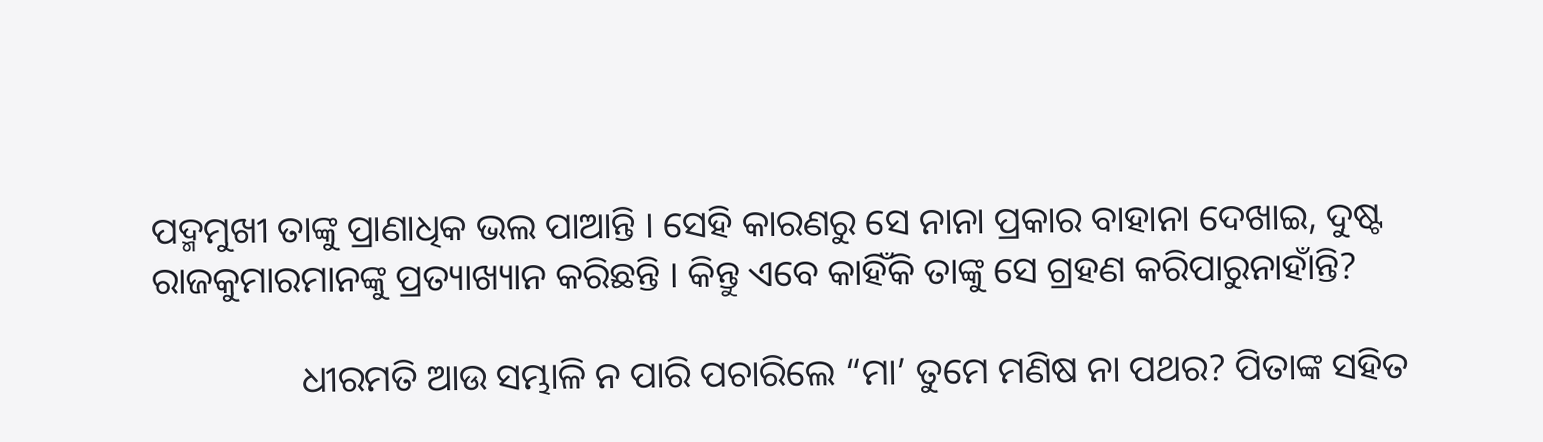ପଦ୍ମମୁଖୀ ତାଙ୍କୁ ପ୍ରାଣାଧିକ ଭଲ ପାଆନ୍ତି । ସେହି କାରଣରୁ ସେ ନାନା ପ୍ରକାର ବାହାନା ଦେଖାଇ, ଦୁଷ୍ଟ ରାଜକୁମାରମାନଙ୍କୁ ପ୍ରତ୍ୟାଖ୍ୟାନ କରିଛନ୍ତି । କିନ୍ତୁ ଏବେ କାହିଁକି ତାଙ୍କୁ ସେ ଗ୍ରହଣ କରିପାରୁନାହାଁନ୍ତି?

                ଧୀରମତି ଆଉ ସମ୍ଭାଳି ନ ପାରି ପଚାରିଲେ “ମା’ ତୁମେ ମଣିଷ ନା ପଥର? ପିତାଙ୍କ ସହିତ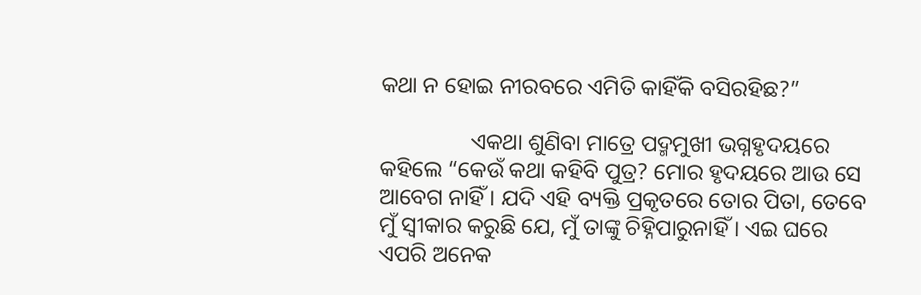କଥା ନ ହୋଇ ନୀରବରେ ଏମିତି କାହିଁକି ବସିରହିଛ?”

                ଏକଥା ଶୁଣିବା ମାତ୍ରେ ପଦ୍ମମୁଖୀ ଭଗ୍ନହୃଦୟରେ କହିଲେ “କେଉଁ କଥା କହିବି ପୁତ୍ର? ମୋର ହୃଦୟରେ ଆଉ ସେ ଆବେଗ ନାହିଁ । ଯଦି ଏହି ବ୍ୟକ୍ତି ପ୍ରକୃତରେ ତୋର ପିତା, ତେବେ ମୁଁ ସ୍ୱୀକାର କରୁଛି ଯେ, ମୁଁ ତାଙ୍କୁ ଚିହ୍ନିପାରୁନାହିଁ । ଏଇ ଘରେ ଏପରି ଅନେକ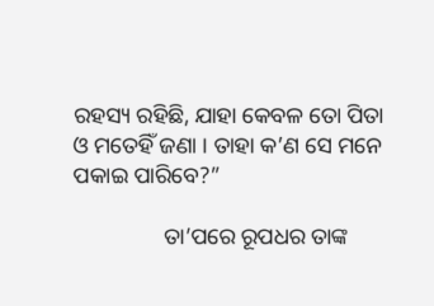ରହସ୍ୟ ରହିଛି, ଯାହା କେବଳ ତୋ ପିତା ଓ ମତେହିଁ ଜଣା । ତାହା କ’ଣ ସେ ମନେ ପକାଇ ପାରିବେ?”

                ତା’ପରେ ରୂପଧର ତାଙ୍କ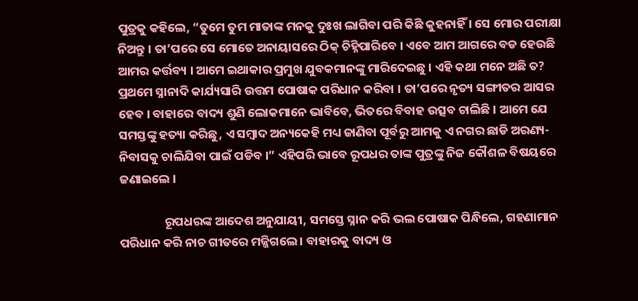ପୁତ୍ରକୁ କହିଲେ, “ତୁମେ ତୁମ ମାତାଙ୍କ ମନକୁ ଦୁଃଖ ଲାଗିବା ପରି କିଛି କୁହନାହିଁ । ସେ ମୋର ପରୀକ୍ଷା ନିଅନ୍ତୁ । ତା’ପରେ ସେ ମୋତେ ଅନାୟାସରେ ଠିକ୍ ଚିହ୍ନିପାରିବେ । ଏବେ ଆମ ଆଗରେ ବଡ ହେଉଛି ଆମର କର୍ତ୍ତବ୍ୟ । ଆମେ ଇଥାକାର ପ୍ରମୁଖ ଯୁବକମାନଙ୍କୁ ମାରିଦେଇଛୁ । ଏହି କଥା ମନେ ଅଛି ତ? ପ୍ରଥମେ ସ୍ନାନାଦି କାର୍ଯ୍ୟସାରି ଉତ୍ତମ ପୋଷାକ ପରିଧାନ କରିବା । ତା’ପରେ ନୃତ୍ୟ ସଙ୍ଗୀତର ଆସର ହେବ । ବାହାରେ ବାଦ୍ୟ ଶୁଣି ଲୋକମାନେ ଭାବିବେ, ଭିତରେ ବିବାହ ଉତ୍ସବ ଚାଲିଛି । ଆମେ ଯେ ସମସ୍ତଙ୍କୁ ହତ୍ୟା କରିଛୁ, ଏ ସମ୍ବାଦ ଅନ୍ୟକେହି ମଧ୍ୟ ଜାଣିବା ପୂର୍ବରୁ ଆମକୁ ଏ ନଗର ଛାଡି ଅରଣ୍ୟ-ନିବାସକୁ ଚାଲିଯିବା ପାଇଁ ପଡିବ ।” ଏହିପରି ଭାବେ ରୂପଧର ତାଙ୍କ ପୁତ୍ରଙ୍କୁ ନିଜ କୌଶଳ ବିଷୟରେ ଜଣାଇଲେ ।

                ରୂପଧରଙ୍କ ଆଦେଶ ଅନୁଯାୟୀ, ସମସ୍ତେ ସ୍ନାନ କରି ଭଲ ପୋଷାକ ପିନ୍ଧିଲେ, ଗହଣାମାନ ପରିଧାନ କରି ନାଚ ଗୀତରେ ମଜ୍ଜିଗଲେ । ବାହାରକୁ ବାଦ୍ୟ ଓ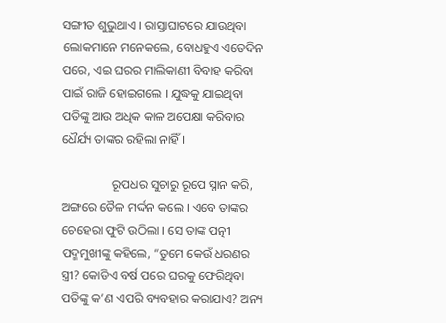ସଙ୍ଗୀତ ଶୁଭୁଥାଏ । ରାସ୍ତାଘାଟରେ ଯାଉଥିବା ଲୋକମାନେ ମନେକଲେ, ବୋଧହୁଏ ଏତେଦିନ ପରେ, ଏଇ ଘରର ମାଲିକାଣୀ ବିବାହ କରିବା ପାଇଁ ରାଜି ହୋଇଗଲେ । ଯୁଦ୍ଧକୁ ଯାଇଥିବା ପତିଙ୍କୁ ଆଉ ଅଧିକ କାଳ ଅପେକ୍ଷା କରିବାର ଧୈର୍ଯ୍ୟ ତାଙ୍କର ରହିଲା ନାହିଁ ।

                ରୂପଧର ସୁଚାରୁ ରୂପେ ସ୍ନାନ କରି, ଅଙ୍ଗରେ ତୈଳ ମର୍ଦ୍ଦନ କଲେ । ଏବେ ତାଙ୍କର ଚେହେରା ଫୁଟି ଉଠିଲା । ସେ ତାଙ୍କ ପତ୍ନୀ ପଦ୍ମମୁଖୀଙ୍କୁ କହିଲେ, “ତୁମେ କେଉଁ ଧରଣର ସ୍ତ୍ରୀ? କୋଡିଏ ବର୍ଷ ପରେ ଘରକୁ ଫେରିଥିବା ପତିଙ୍କୁ କ’ଣ ଏପରି ବ୍ୟବହାର କରାଯାଏ? ଅନ୍ୟ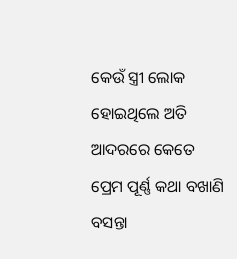କେଉଁ ସ୍ତ୍ରୀ ଲୋକ ହୋଇଥିଲେ ଅତି ଆଦରରେ କେତେ ପ୍ରେମ ପୂର୍ଣ୍ଣ କଥା ବଖାଣି ବସନ୍ତା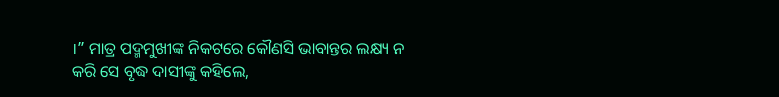।” ମାତ୍ର ପଦ୍ମମୁଖୀଙ୍କ ନିକଟରେ କୌଣସି ଭାବାନ୍ତର ଲକ୍ଷ୍ୟ ନ କରି ସେ ବୃଦ୍ଧ ଦାସୀଙ୍କୁ କହିଲେ,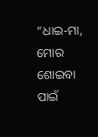“ଧାଇ-ମା, ମୋର ଶୋଇବା ପାଇଁ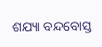ଶଯ୍ୟା ବନ୍ଦବୋସ୍ତ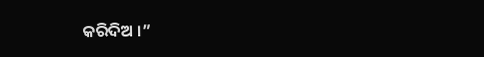କରିଦିଅ ।”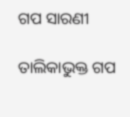ଗପ ସାରଣୀ

ତାଲିକାଭୁକ୍ତ ଗପ